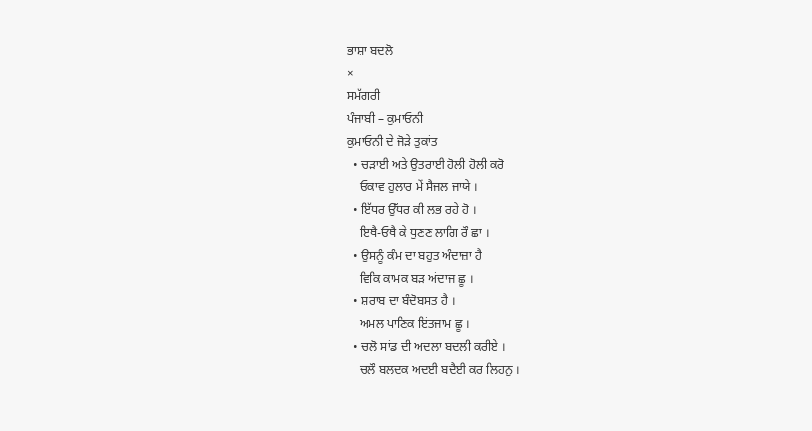ਭਾਸ਼ਾ ਬਦਲੋ
×
ਸਮੱਗਰੀ
ਪੰਜਾਬੀ – ਕੁਮਾਓਨੀ
ਕੁਮਾਓਨੀ ਦੇ ਜੋੜੇ ਤੁਕਾਂਤ
  • ਚੜਾਈ ਅਤੇ ਉਤਰਾਈ ਹੋਲੀ ਹੋਲੀ ਕਰੋ
    ਓਕਾਵ ਹੁਲਾਰ ਮੇਂ ਸੈਜਲ ਜਾਯੇ ।
  • ਇੱਧਰ ਉੱਧਰ ਕੀ ਲਭ ਰਹੇ ਹੋ ।
    ਇਥੈ-ਓਥੈ ਕੇ ਧੁਣਣ ਲਾਗਿ ਰੌ ਛਾ ।
  • ਉਸਨੂੰ ਕੰਮ ਦਾ ਬਹੁਤ ਅੰਦਾਜ਼ਾ ਹੈ
    ਵਿਕਿ ਕਾਮਕ ਬੜ ਅਂਦਾਜ ਛੂ ।
  • ਸ਼ਰਾਬ ਦਾ ਬੰਦੋਬਸਤ ਹੈ ।
    ਅਮਲ ਪਾਣਿਕ ਇਂਤਜਾਮ ਛੂ ।
  • ਚਲੋ ਸਾਂਡ ਦੀ ਅਦਲਾ ਬਦਲੀ ਕਰੀਏ ।
    ਚਲੌ ਬਲਦਕ ਅਦਈ ਬਦੈਈ ਕਰ ਲਿਹਨੁ ।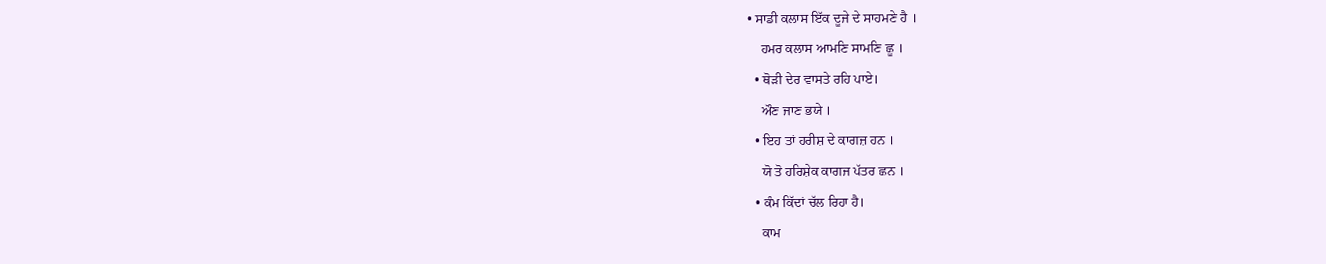• ਸਾਡੀ ਕਲਾਸ ਇੱਕ ਦੂਜੇ ਦੇ ਸਾਹਮਣੇ ਹੈ ।
    ਹਮਰ ਕਲਾਸ ਆਮਣਿ ਸਾਮਣਿ ਛੂ ।
  • ਥੋੜੀ ਦੇਰ ਵਾਸਤੇ ਰਹਿ ਪਾਏ।
    ਔਣ ਜਾਣ ਭਯੇ ।
  • ਇਹ ਤਾਂ ਹਰੀਸ਼ ਦੇ ਕਾਗਜ਼ ਹਨ ।
    ਯੋ ਤੋ ਹਰਿਸ਼ੇਕ ਕਾਗਜ ਪੱਤਰ ਛਨ ।
  • ਕੰਮ ਕਿੱਦਾਂ ਚੱਲ ਰਿਹਾ ਹੈ।
    ਕਾਮ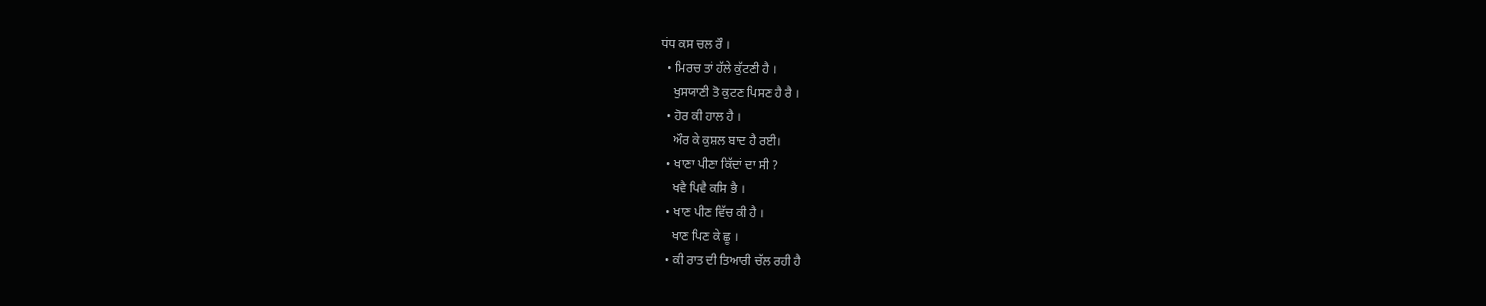ਧਂਧ ਕਸ ਚਲ ਰੌ ।
  • ਮਿਰਚ ਤਾਂ ਹੱਲੇ ਕੁੱਟਣੀ ਹੈ ।
    ਖੁਸਯਾਣੀ ਤੋ ਕੁਟਣ ਪਿਸਣ ਹੈ ਰੈ ।
  • ਹੋਰ ਕੀ ਹਾਲ ਹੈ ।
    ਔਰ ਕੇ ਕੁਸ਼ਲ ਬਾਦ ਹੈ ਰਈ।
  • ਖਾਣਾ ਪੀਣਾ ਕਿੱਦਾਂ ਦਾ ਸੀ ?
    ਖਵੈ ਪਿਵੈ ਕਸਿ ਭੈ ।
  • ਖਾਣ ਪੀਣ ਵਿੱਚ ਕੀ ਹੈ ।
    ਖਾਣ ਪਿਣ ਕੇ ਛੂ ।
  • ਕੀ ਰਾਤ ਦੀ ਤਿਆਰੀ ਚੱਲ ਰਹੀ ਹੈ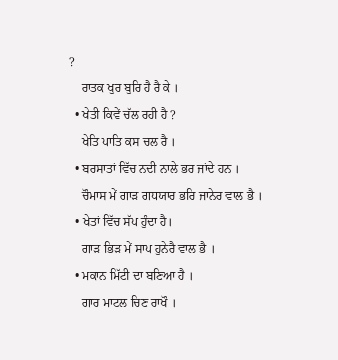?
    ਰਾਤਕ ਖੁਰ ਬੁਰਿ ਹੈ ਰੈ ਕੇ ।
  • ਖੇਤੀ ਕਿਵੇਂ ਚੱਲ ਰਹੀ ਹੈ ?
    ਖੇਤਿ ਪਾਤਿ ਕਸ ਚਲ ਰੈ ।
  • ਬਰਸਾਤਾਂ ਵਿੱਚ ਨਦੀ ਨਾਲੇ ਭਰ ਜਾਂਦੇ ਹਨ ।
    ਚੌਮਾਸ ਮੇਂ ਗਾੜ ਗਧਯਾਰ ਭਰਿ ਜਾਨੇਰ ਵਾਲ ਭੈ ।
  • ਖੇਤਾਂ ਵਿੱਚ ਸੱਪ ਹੁੰਦਾ ਹੈ।
    ਗਾੜ ਭਿੜ ਮੇਂ ਸਾਪ ਹੁਨੇਰੈ ਵਾਲ ਭੈ ।
  • ਮਕਾਨ ਮਿੱਟੀ ਦਾ ਬਣਿਆ ਹੈ ।
    ਗਾਰ ਮਾਟਲ ਚਿਣ ਰਾਖੌ ।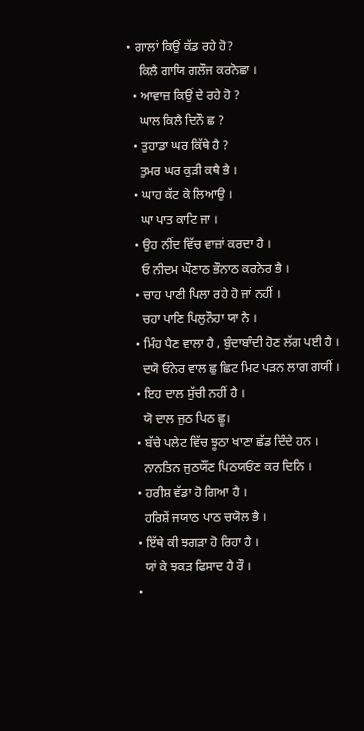• ਗਾਲਾਂ ਕਿਉਂ ਕੱਡ ਰਹੇ ਹੋ?
    ਕਿਲੈ ਗਾਯਿ ਗਲੌਜ ਕਰਨੋਛਾ ।
  • ਆਵਾਜ਼ ਕਿਉਂ ਦੇ ਰਹੇ ਹੋ ?
    ਘਾਲ ਕਿਲੈ ਦਿਨੌ ਛ ?
  • ਤੁਹਾਡਾ ਘਰ ਕਿੱਥੇ ਹੈ ?
    ਤੁਮਰ ਘਰ ਕੁੜੀ ਕਥੈ ਭੈ ।
  • ਘਾਹ ਕੱਟ ਕੇ ਲਿਆਉ ।
    ਘਾ ਪਾਤ ਕਾਟਿ ਜਾ ।
  • ਉਹ ਨੀਂਦ ਵਿੱਚ ਵਾਜ਼ਾਂ ਕਰਦਾ ਹੈ ।
    ਓ ਨੀਦਮ ਘੌਣਾਠ ਭੌਨਾਠ ਕਰਨੇਰ ਭੈ ।
  • ਚਾਹ ਪਾਣੀ ਪਿਲਾ ਰਹੇ ਹੋ ਜਾਂ ਨਹੀਂ ।
    ਚਹਾ ਪਾਣਿ ਪਿਲੁਨੌਹਾ ਯਾ ਨੈ ।
  • ਮਿੰਹ ਪੈਣ ਵਾਲਾ ਹੈ , ਬੁੰਦਾਬਾੰਦੀ ਹੋਣ ਲੱਗ ਪਈ ਹੈ ।
    ਦਯੋ ਓਨੇਰ ਵਾਲ ਛੁ ਛਿਟ ਮਿਟ ਪੜਨ ਲਾਗ ਗਯੀਂ ।
  • ਇਹ ਦਾਲ ਸੁੱਚੀ ਨਹੀਂ ਹੈ ।
    ਯੋ ਦਾਲ ਜੁਠ ਪਿਠ ਛੂ।
  • ਬੱਚੇ ਪਲੇਟ ਵਿੱਚ ਝੂਠਾ ਖਾਣਾ ਛੱਡ ਦਿੰਦੇ ਹਨ ।
    ਨਾਨਤਿਨ ਜੁਠਯੌਂਣ ਪਿਠਯਓਂਣ ਕਰ ਦਿਨਿ ।
  • ਹਰੀਸ਼ ਵੱਡਾ ਹੋ ਗਿਆ ਹੈ ।
    ਹਰਿਸ਼ੇਂ ਜਯਾਠ ਪਾਠ ਚਯੋਲ ਭੈ ।
  • ਇੱਥੇ ਕੀ ਝਗੜਾ ਹੋ ਰਿਹਾ ਹੈ ।
    ਯਾਂ ਕੇ ਝਕੜ ਫਿਸਾਦ ਹੈ ਰੌ ।
  •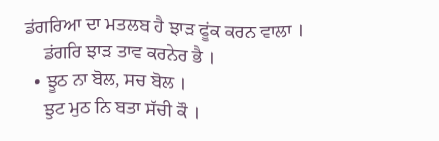ਡਂਗਰਿਆ ਦਾ ਮਤਲਬ ਹੈ ਝਾੜ ਫੂਂਕ ਕਰਨ ਵਾਲਾ ।
    ਡਂਗਰਿ ਝਾੜ ਤਾਵ ਕਰਨੇਰ ਭੈ ।
  • ਝੂਠ ਨਾ ਬੋਲ, ਸਚ ਬੋਲ ।
    ਝੁਟ ਮੁਠ ਨਿ ਬਤਾ ਸੱਚੀ ਕੌ ।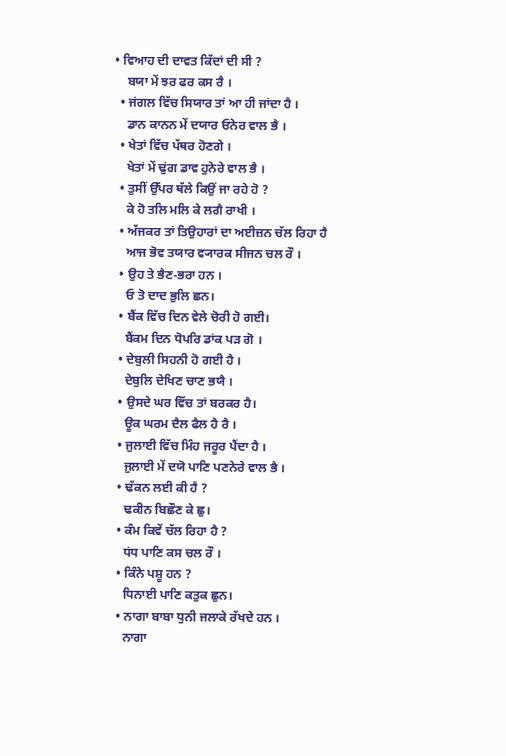• ਵਿਆਹ ਦੀ ਦਾਵਤ ਕਿੱਦਾਂ ਦੀ ਸੀ ?
    ਬਯਾ ਮੇਂ ਝਰ ਫਰ ਕਸ ਰੈ ।
  • ਜਂਗਲ ਵਿੱਚ ਸਿਯਾਰ ਤਾਂ ਆ ਹੀ ਜਾਂਦਾ ਹੈ ।
    ਡਾਨ ਕਾਨਨ ਮੇਂ ਦਯਾਰ ਓਨੇਰ ਵਾਲ ਭੈ ।
  • ਖੇਤਾਂ ਵਿੱਚ ਪੱਥਰ ਹੋਣਗੇ ।
    ਖੇਤਾਂ ਮੇਂ ਢੁਂਗ ਡਾਵ ਹੁਨੇਰੇ ਵਾਲ ਭੈ ।
  • ਤੁਸੀਂ ਉੱਪਰ ਥੱਲੇ ਕਿਉਂ ਜਾ ਰਹੇ ਹੋ ?
    ਕੇ ਹੋ ਤਲਿ ਮਲਿ ਕੇ ਲਗੈ ਰਾਖੀ ।
  • ਅੱਜਕਰ ਤਾਂ ਤਿਉਹਾਰਾਂ ਦਾ ਅਈਜ਼ਨ ਚੱਲ ਰਿਹਾ ਹੈ
    ਆਜ ਭੋਵ ਤਯਾਰ ਵ੍ਯਾਰਕ ਸੀਜਨ ਚਲ ਰੌ ।
  • ਉਹ ਤੇ ਭੈਣ-ਭਰਾ ਹਨ ।
    ਓ ਤੋ ਦਾਦ ਭੁਲਿ ਛਨ।
  • ਬੈਂਕ ਵਿੱਚ ਦਿਨ ਵੇਲੇ ਚੋਰੀ ਹੋ ਗਈ।
    ਬੈਂਕਮ ਦਿਨ ਧੋਪਰਿ ਡਾਂਕ ਪੜ ਗੋ ।
  • ਦੇਬੁਲੀ ਸਿਹਨੀ ਹੋ ਗਈ ਹੈ ।
    ਦੇਬੁਲਿ ਦੇਖਿਣ ਚਾਣ ਭਯੈ ।
  • ਉਸਦੇ ਘਰ ਵਿੱਚ ਤਾਂ ਬਰਕਰ ਹੈ।
    ਊਕ ਘਰਮ ਦੈਲ ਫੈਲ ਹੈ ਰੈ ।
  • ਜੁਲਾਈ ਵਿੱਚ ਮਿੰਹ ਜਰੂਰ ਪੈਂਦਾ ਹੈ ।
    ਜੁਲਾਈ ਮੇਂ ਦਯੋ ਪਾਣਿ ਪਣਨੇਰੇ ਵਾਲ ਭੈ ।
  • ਢੱਕਨ ਲਈ ਕੀ ਹੈ ?
    ਢਕੀਨ ਬਿਛੌਣ ਕੇ ਛੁ।
  • ਕੰਮ ਕਿਵੇਂ ਚੱਲ ਰਿਹਾ ਹੈ ?
    ਧਂਧ ਪਾਣਿ ਕਸ ਚਲ ਰੌ ।
  • ਕਿੰਨੇ ਪਸ਼ੂ ਹਨ ?
    ਧਿਨਾਈ ਪਾਣਿ ਕਤੁਕ ਛੁਨ।
  • ਨਾਗਾ ਬਾਬਾ ਧੁਨੀ ਜਲਾਕੇ ਰੱਖਦੇ ਹਨ ।
    ਨਾਗਾ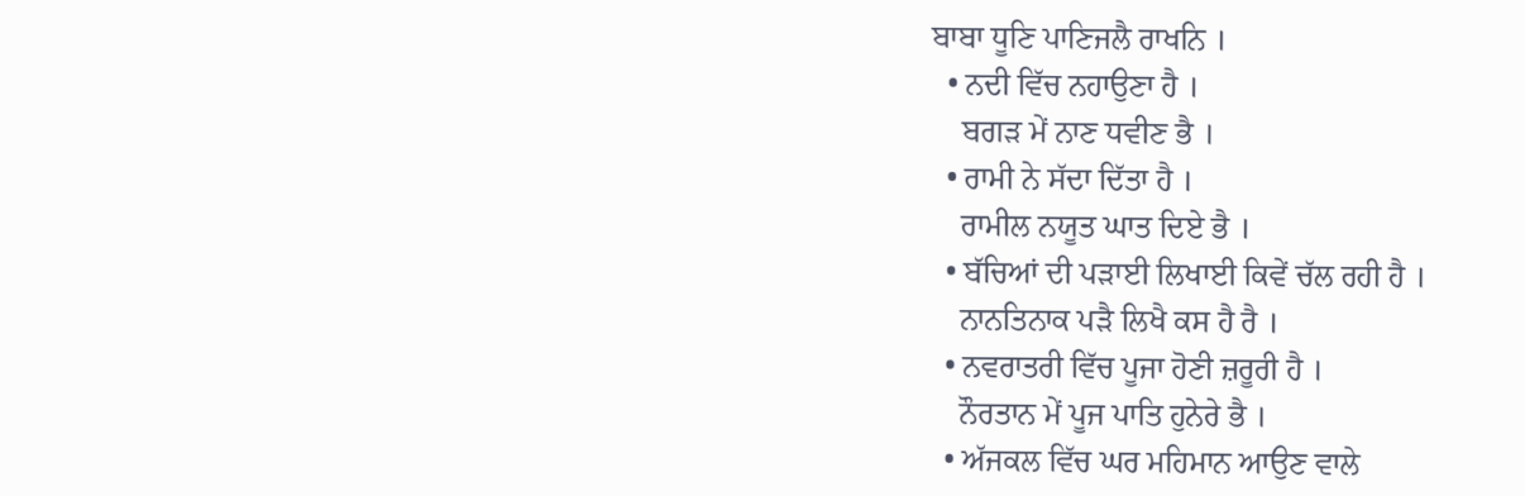ਬਾਬਾ ਧੂਣਿ ਪਾਣਿਜਲੈ ਰਾਖਨਿ ।
  • ਨਦੀ ਵਿੱਚ ਨਹਾਉਣਾ ਹੈ ।
    ਬਗੜ ਮੇਂ ਨਾਣ ਧਵੀਣ ਭੈ ।
  • ਰਾਮੀ ਨੇ ਸੱਦਾ ਦਿੱਤਾ ਹੈ ।
    ਰਾਮੀਲ ਨਯੂਤ ਘਾਤ ਦਿਏ ਭੈ ।
  • ਬੱਚਿਆਂ ਦੀ ਪੜਾਈ ਲਿਖਾਈ ਕਿਵੇਂ ਚੱਲ ਰਹੀ ਹੈ ।
    ਨਾਨਤਿਨਾਕ ਪੜੈ ਲਿਖੈ ਕਸ ਹੈ ਰੈ ।
  • ਨਵਰਾਤਰੀ ਵਿੱਚ ਪੂਜਾ ਹੋਣੀ ਜ਼ਰੂਰੀ ਹੈ ।
    ਨੌਰਤਾਨ ਮੇਂ ਪੂਜ ਪਾਤਿ ਹੁਨੇਰੇ ਭੈ ।
  • ਅੱਜਕਲ ਵਿੱਚ ਘਰ ਮਹਿਮਾਨ ਆਉਣ ਵਾਲੇ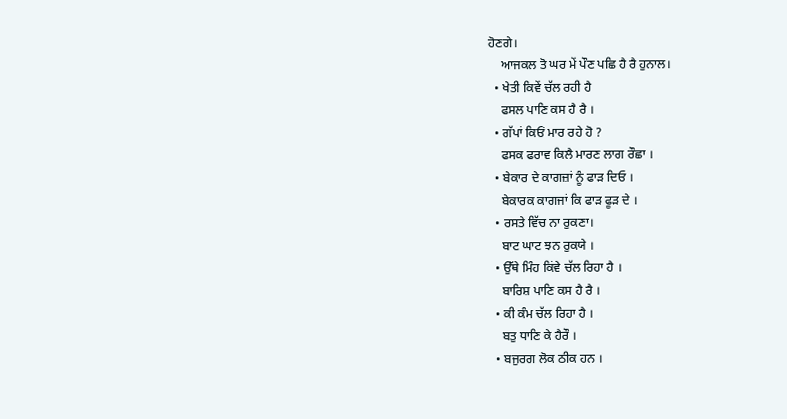ਹੋਣਗੇ।
    ਆਜਕਲ ਤੋ ਘਰ ਮੇਂ ਪੌਣ ਪਛਿ ਹੈ ਰੈ ਹੁਨਾਲ।
  • ਖੇਤੀ ਕਿਵੇਂ ਚੱਲ ਰਹੀ ਹੈ
    ਫਸਲ ਪਾਣਿ ਕਸ ਹੈ ਰੈ ।
  • ਗੱਪਾਂ ਕਿਓਂ ਮਾਰ ਰਹੇ ਹੋ ?
    ਫਸਕ ਫਰਾਵ ਕਿਲੈ ਮਾਰਣ ਲਾਗ ਰੌਛਾ ।
  • ਬੇਕਾਰ ਦੇ ਕਾਗਜ਼ਾਂ ਨੂੰ ਫਾੜ ਦਿਓ ।
    ਬੇਕਾਰਕ ਕਾਗਜਾਂ ਕਿ ਫਾੜ ਫੂੜ ਦੇ ।
  • ਰਸਤੇ ਵਿੱਚ ਨਾ ਰੁਕਣਾ।
    ਬਾਟ ਘਾਟ ਝਨ ਰੁਕਯੇ ।
  • ਉੱਥੇ ਮਿੰਹ ਕਿਂਵੇ ਚੱਲ ਰਿਹਾ ਹੈ ।
    ਬਾਰਿਸ਼ ਪਾਣਿ ਕਸ ਹੈ ਰੈ ।
  • ਕੀ ਕੰਮ ਚੱਲ ਰਿਹਾ ਹੈ ।
    ਬਤੁ ਧਾਣਿ ਕੇ ਹੈਰੌ ।
  • ਬਜੁਰਗ ਲੋਕ ਠੀਕ ਹਨ ।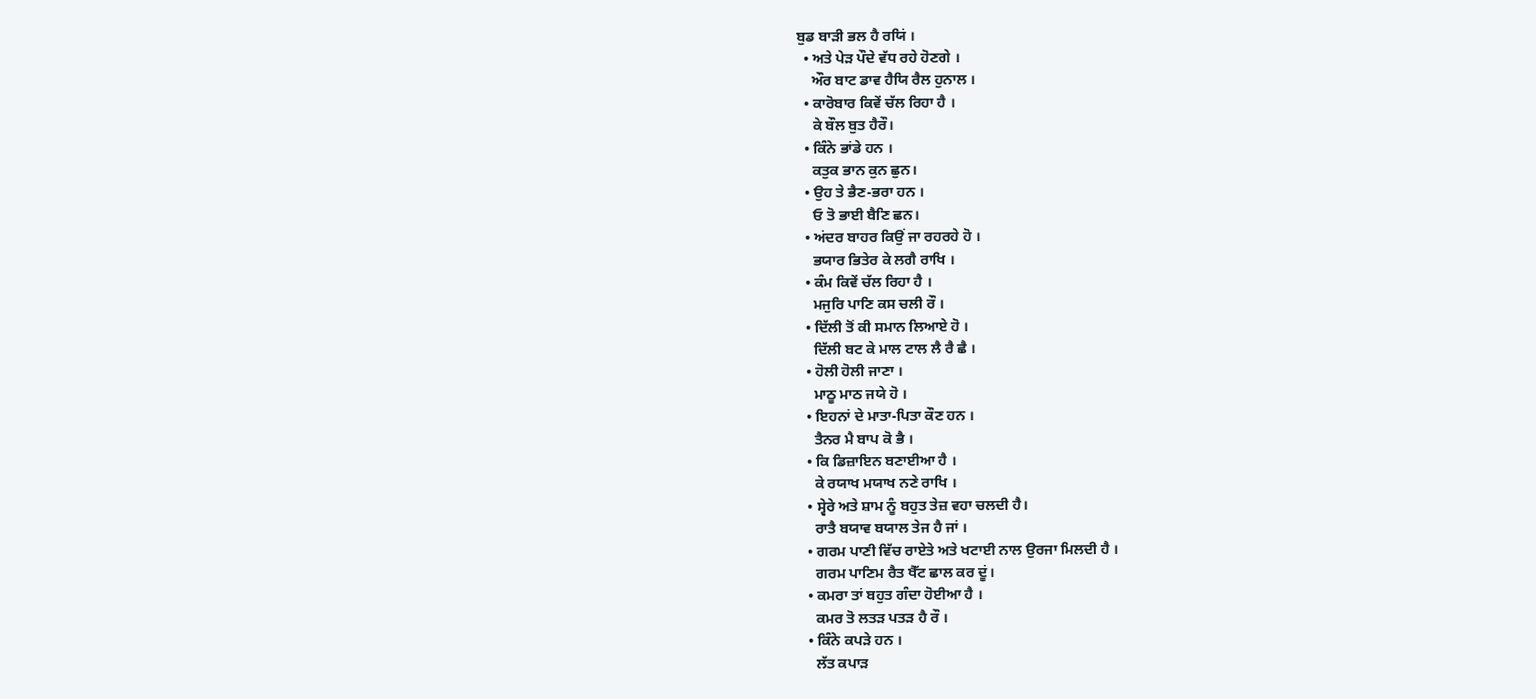ਬੁਡ ਬਾੜੀ ਭਲ ਹੈ ਰਯਿਂ ।
  • ਅਤੇ ਪੇੜ ਪੌਦੇ ਵੱਧ ਰਹੇ ਹੋਣਗੇ ।
    ਔਰ ਬਾਟ ਡਾਵ ਹੈਯਿ ਰੈਲ ਹੁਨਾਲ ।
  • ਕਾਰੋਬਾਰ ਕਿਵੇਂ ਚੱਲ ਰਿਹਾ ਹੈ ।
    ਕੇ ਬੌਲ ਬੁਤ ਹੈਰੌ।
  • ਕਿੰਨੇ ਭਾਂਡੇ ਹਨ ।
    ਕਤੁਕ ਭਾਨ ਕੁਨ ਛੁਨ।
  • ਉਹ ਤੇ ਭੈਣ-ਭਰਾ ਹਨ ।
    ਓ ਤੋ ਭਾਈ ਬੈਣਿ ਛਨ।
  • ਅਂਦਰ ਬਾਹਰ ਕਿਉਂ ਜਾ ਰਹਰਹੇ ਹੋ ।
    ਭਯਾਰ ਭਿਤੇਰ ਕੇ ਲਗੈ ਰਾਖਿ ।
  • ਕੰਮ ਕਿਵੇਂ ਚੱਲ ਰਿਹਾ ਹੈ ।
    ਮਜੁਰਿ ਪਾਣਿ ਕਸ ਚਲੀ ਰੌ ।
  • ਦਿੱਲੀ ਤੋਂ ਕੀ ਸਮਾਨ ਲਿਆਏ ਹੋ ।
    ਦਿੱਲੀ ਬਟ ਕੇ ਮਾਲ ਟਾਲ ਲੈ ਰੈ ਛੈ ।
  • ਹੋਲੀ ਹੋਲੀ ਜਾਣਾ ।
    ਮਾਠੂ ਮਾਠ ਜਯੇ ਹੋ ।
  • ਇਹਨਾਂ ਦੇ ਮਾਤਾ-ਪਿਤਾ ਕੌਣ ਹਨ ।
    ਤੈਨਰ ਮੈ ਬਾਪ ਕੋ ਭੈ ।
  • ਕਿ ਡਿਜ਼ਾਇਨ ਬਣਾਈਆ ਹੈ ।
    ਕੇ ਰਯਾਖ ਮਯਾਖ ਨਣੇ ਰਾਖਿ ।
  • ਸ੍ਵੇਰੇ ਅਤੇ ਸ਼ਾਮ ਨੂੰ ਬਹੁਤ ਤੇਜ਼ ਵਹਾ ਚਲਦੀ ਹੈ।
    ਰਾਤੈ ਬਯਾਵ ਬਯਾਲ ਤੇਜ ਹੈ ਜਾਂ ।
  • ਗਰਮ ਪਾਣੀ ਵਿੱਚ ਰਾਏਤੇ ਅਤੇ ਖਟਾਈ ਨਾਲ ਉਰਜਾ ਮਿਲਦੀ ਹੈ ।
    ਗਰਮ ਪਾਣਿਮ ਰੈਤ ਖੈੱਟ ਛਾਲ ਕਰ ਦੂਂ।
  • ਕਮਰਾ ਤਾਂ ਬਹੁਤ ਗੰਦਾ ਹੋਈਆ ਹੈ ।
    ਕਮਰ ਤੋ ਲਤੜ ਪਤੜ ਹੈ ਰੌ ।
  • ਕਿੰਨੇ ਕਪੜੇ ਹਨ ।
    ਲੱਤ ਕਪਾੜ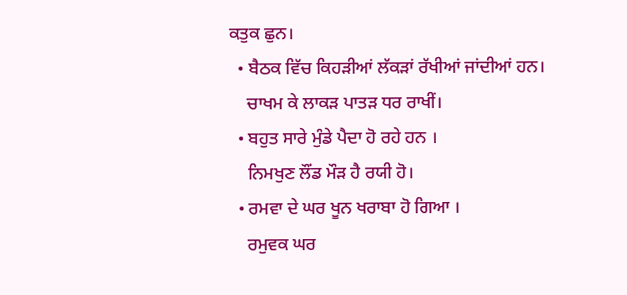ਕਤੁਕ ਛੁਨ।
  • ਬੈਠਕ ਵਿੱਚ ਕਿਹੜੀਆਂ ਲੱਕੜਾਂ ਰੱਖੀਆਂ ਜਾਂਦੀਆਂ ਹਨ।
    ਚਾਖਮ ਕੇ ਲਾਕੜ ਪਾਤੜ ਧਰ ਰਾਖੀਂ।
  • ਬਹੁਤ ਸਾਰੇ ਮੁੰਡੇ ਪੈਦਾ ਹੋ ਰਹੇ ਹਨ ।
    ਨਿਮਖੁਣ ਲੌਂਡ ਮੌੜ ਹੈ ਰਯੀ ਹੋ।
  • ਰਮਵਾ ਦੇ ਘਰ ਖੂਨ ਖਰਾਬਾ ਹੋ ਗਿਆ ।
    ਰਮੁਵਕ ਘਰ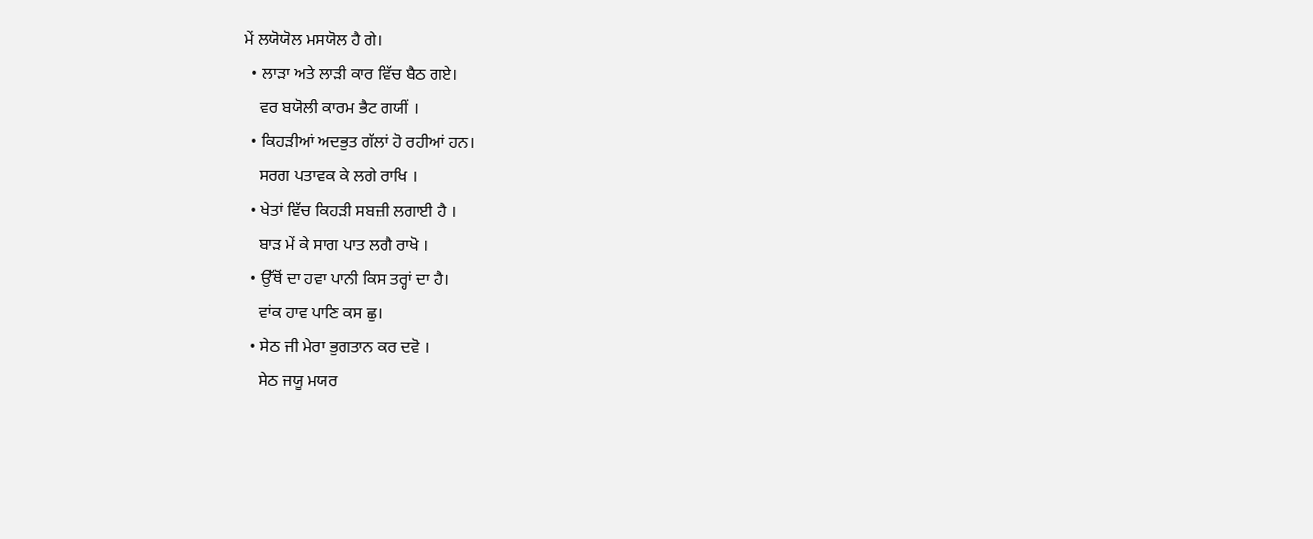ਮੇਂ ਲਯੋਯੋਲ ਮਸਯੋਲ ਹੈ ਗੇ।
  • ਲਾੜਾ ਅਤੇ ਲਾੜੀ ਕਾਰ ਵਿੱਚ ਬੈਠ ਗਏ।
    ਵਰ ਬਯੋਲੀ ਕਾਰਮ ਭੈਟ ਗਯੀਂ ।
  • ਕਿਹੜੀਆਂ ਅਦਭੁਤ ਗੱਲਾਂ ਹੋ ਰਹੀਆਂ ਹਨ।
    ਸਰਗ ਪਤਾਵਕ ਕੇ ਲਗੇ ਰਾਖਿ ।
  • ਖੇਤਾਂ ਵਿੱਚ ਕਿਹੜੀ ਸਬਜ਼ੀ ਲਗਾਈ ਹੈ ।
    ਬਾੜ ਮੇਂ ਕੇ ਸਾਗ ਪਾਤ ਲਗੈ ਰਾਖੋ ।
  • ਉੱਥੋਂ ਦਾ ਹਵਾ ਪਾਨੀ ਕਿਸ ਤਰ੍ਹਾਂ ਦਾ ਹੈ।
    ਵਾਂਕ ਹਾਵ ਪਾਣਿ ਕਸ ਛੁ।
  • ਸੇਠ ਜੀ ਮੇਰਾ ਭੁਗਤਾਨ ਕਰ ਦਵੋ ।
    ਸੇਠ ਜਯੂ ਮਯਰ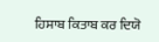ਹਿਸਾਬ ਕਿਤਾਬ ਕਰ ਦਿਯੋ